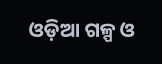ଓଡ଼ିଆ ଗଳ୍ପ ଓ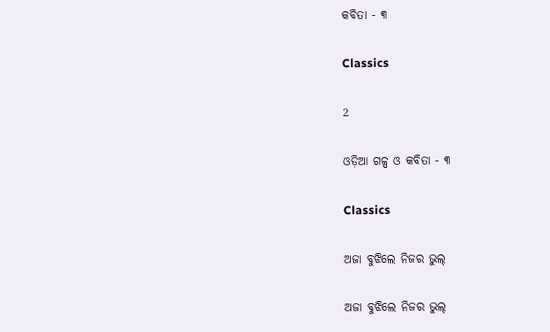କବିତା - ୩

Classics

2

ଓଡ଼ିଆ ଗଳ୍ପ ଓ କବିତା - ୩

Classics

ଅଜା ବୁଝିଲେ ନିଜର ଭୁଲ୍

ଅଜା ବୁଝିଲେ ନିଜର ଭୁଲ୍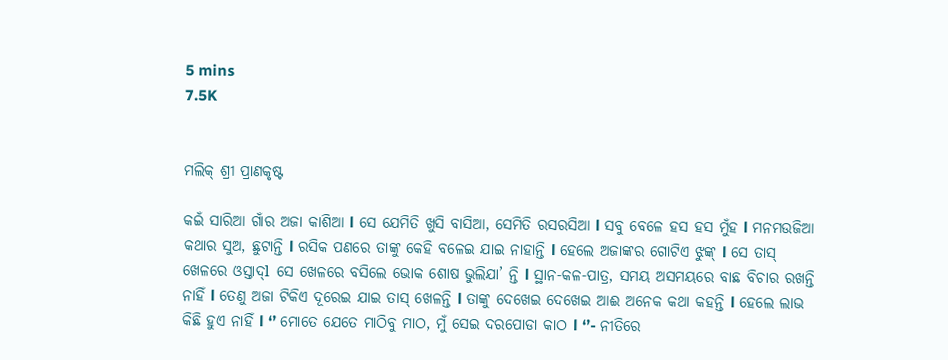5 mins
7.5K


ମଲିକ୍ ଶ୍ରୀ ପ୍ରାଣକୃଷ୍ଟ

କଇଁ ସାରିଆ ଗାଁର ଅଜା କାଶିଆ l ସେ ଯେମିତି ଖୁସି ବାସିଆ, ସେମିତି ରସରସିଆ l ସବୁ ବେଳେ ହସ ହସ ମୁଁହ l ମନମଉଜିଆ କଥାର ସୁଅ, ଛୁଟାନ୍ତି l ରସିକ ପଣରେ ତାଙ୍କୁ କେହି ବଳେଇ ଯାଇ ନାହାନ୍ତି l ହେଲେ ଅଜାଙ୍କର ଗୋଟିଏ ଝୁଙ୍କ୍ l ସେ ତାସ୍ ଖେଳରେ ଓସ୍ତାଦ୍l ସେ ଖେଳରେ ବସିଲେ ଭୋକ ଶୋଷ ଭୁଲିଯା’ ନ୍ତି l ସ୍ଥାନ-କଳ-ପାତ୍ର, ସମୟ ଅସମୟରେ ବାଛ ବିଚାର ରଖନ୍ତି ନାହିଁ l ତେଣୁ ଅଜା ଟିକିଏ ଦୂରେଇ ଯାଇ ତାସ୍ ଖେଳନ୍ତି l ତାଙ୍କୁ ଦେଖେଇ ଦେଖେଇ ଆଈ ଅନେକ କଥା କହନ୍ତି l ହେଲେ ଲାଭ କିଛି ହୁଏ ନାହିଁ l ‘’ ମୋତେ ଯେତେ ମାଠିବୁ ମାଠ, ମୁଁ ସେଇ ଦରପୋଡା କାଠ l ‘’- ନୀତିରେ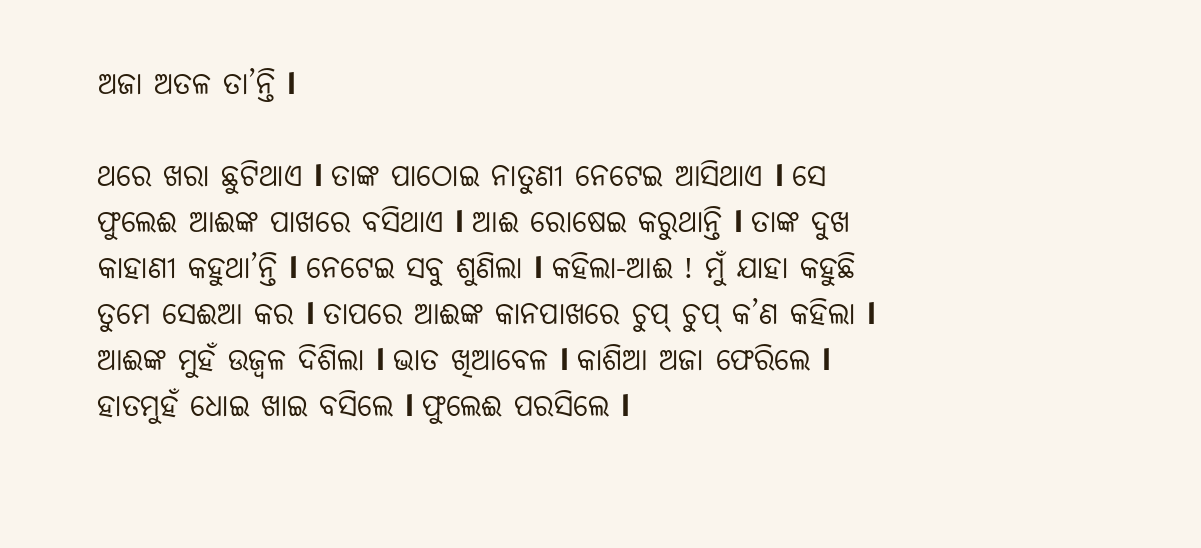ଅଜା ଅତଳ ତା’ନ୍ତି l

ଥରେ ଖରା ଛୁଟିଥାଏ l ତାଙ୍କ ପାଠୋଇ ନାତୁଣୀ ନେଟେଇ ଆସିଥାଏ l ସେ ଫୁଲେଈ ଆଈଙ୍କ ପାଖରେ ବସିଥାଏ l ଆଈ ରୋଷେଇ କରୁଥାନ୍ତି l ତାଙ୍କ ଦୁଖ କାହାଣୀ କହୁଥା’ନ୍ତି l ନେଟେଇ ସବୁ ଶୁଣିଲା l କହିଲା-ଆଈ ! ମୁଁ ଯାହା କହୁଛି ତୁମେ ସେଈଆ କର l ତାପରେ ଆଈଙ୍କ କାନପାଖରେ ଚୁପ୍ ଚୁପ୍ କ’ଣ କହିଲା l ଆଈଙ୍କ ମୁହଁ ଉଜ୍ଵଳ ଦିଶିଲା l ଭାତ ଖିଆବେଳ l କାଶିଆ ଅଜା ଫେରିଲେ l ହାତମୁହଁ ଧୋଇ ଖାଇ ବସିଲେ l ଫୁଲେଈ ପରସିଲେ l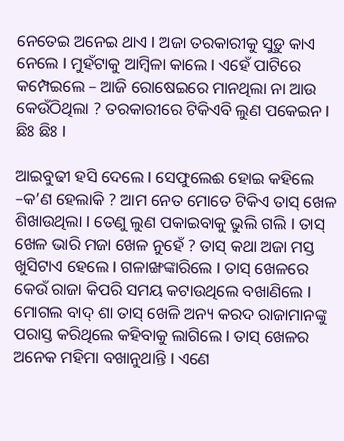ନେତେଇ ଅନେଇ ଥାଏ l ଅଜା ତରକାରୀକୁ ସୁଡ଼ୁ କାଏ ନେଲେ l ମୁହଁଟାକୁ ଆମ୍ବିଳା କାଲେ l ଏହେଁ ପାଟିରେ କମ୍ପେଇଲେ – ଆଜି ରୋଷେଇରେ ମାନଥିଲା ନା ଆଉ କେଉଁଠିଥିଲା ? ତରକାରୀରେ ଟିକିଏବି ଲୁଣ ପକେଇନ l ଛିଃ ଛିଃ l

ଆଇବୁଢୀ ହସି ଦେଲେ l ସେଫୁଲେଈ ହୋଇ କହିଲେ –କ’ଣ ହେଲାକି ? ଆମ ନେତ ମୋତେ ଟିକିଏ ତାସ୍ ଖେଳ ଶିଖାଉଥିଲା l ତେଣୁ ଲୁଣ ପକାଇବାକୁ ଭୁଲି ଗଲି l ତାସ୍ ଖେଳ ଭାରି ମଜା ଖେଳ ନୁହେଁ ? ତାସ୍ କଥା ଅଜା ମସ୍ତ ଖୁସିଟାଏ ହେଲେ l ଗଳାଙ୍ଖଙ୍କାରିଲେ l ତାସ୍ ଖେଳରେ କେଉଁ ରାଜା କିପରି ସମୟ କଟାଉଥିଲେ ବଖାଣିଲେ l ମୋଗଲ ବାଦ୍ ଶା ତାସ୍ ଖେଳି ଅନ୍ୟ କରଦ ରାଜାମାନଙ୍କୁ ପରାସ୍ତ କରିଥିଲେ କହିବାକୁ ଲାଗିଲେ l ତାସ୍ ଖେଳର ଅନେକ ମହିମା ବଖାନୁଥାନ୍ତି l ଏଣେ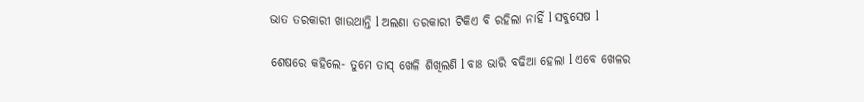ଭାତ ତରକାରୀ ଖାଉଥାନ୍ତି l ଅଲଣା ତରକାରୀ ଟିକିଏ ବି ରହିଲା ନାହିଁ l ସବୁସେଷ l

ଶେଷରେ କହିଲେ- ତୁମେ ତାସ୍ ଖେଳି ଶିଖିଲଣି l ବାଃ ଭାରି ବଢିଆ ହେଲା l ଏବେ ଖେଳର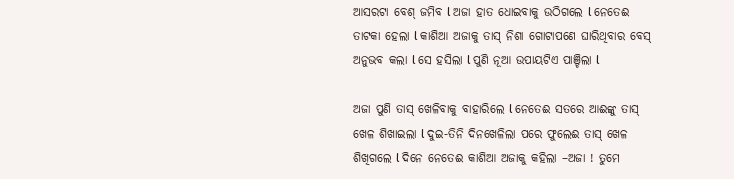ଆସରଟା ବେଶ୍ ଜମିବ l ଅଜା ହାତ ଧୋଇବାକୁ ଉଠିଗଲେ l ନେତେଈ ତାଟକା ହେଲା l କାଶିଆ ଅଜାକୁ ତାସ୍ ନିଶା ଗୋଟାପଣେ ଘାରିଥିବାର ବେସ୍ ଅନୁଭବ କଲା l ସେ ହସିଲା l ପୁଣି ନୂଆ ଉପାୟଟିଏ ପାଞ୍ଚିଲା l

ଅଜା ପୁଣି ତାସ୍ ଖେଳିବାକୁ ବାହାରିଲେ l ନେତେଈ ସତରେ ଆଈଙ୍କୁ ତାସ୍ ଖେଳ ଶିଖାଇଲା l ଦୁଇ-ତିନି ଦିନଖେଳିଲା ପରେ ଫୁଲେଈ ତାସ୍ ଖେଳ ଶିଖିଗଲେ l ଦିନେ ନେତେଈ କାଶିଆ ଅଜାକୁ କହିଲା –ଅଜା ! ତୁମେ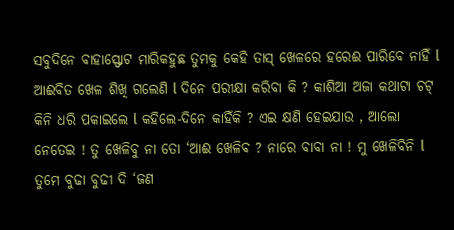ସବୁଦିନେ ବାହାସ୍ଫୋଟ ମାରିକହୁଛ ତୁମକୁ କେହି ତାସ୍ ଖେଳରେ ହରେଈ ପାରିବେ ନାହିଁ l ଆଈବିତ ଖେଳ ଶିଖି ଗଲେଣି l ଦିନେ ପରୀକ୍ଷା କରିବା କି ? କାଶିଆ ଅଜା କଥାଟା ଚଟ୍ କିନି ଧରି ପକାଇଲେ l କହିଲେ-ଦିନେ କାହିଁକି ? ଏଇ କ୍ଷଣି ହେଇଯାଉ , ଆଲୋ ନେତେଇ ! ତୁ ଖେଳିବୁ ନା ତୋ ‘ଆଈ ଖେଳିବ ? ନାରେ ବାବା ନା ! ମୁ ଖେଳିବିନି l ତୁମେ ବୁଢା ବୁଢୀ ଦି ‘ଜଣ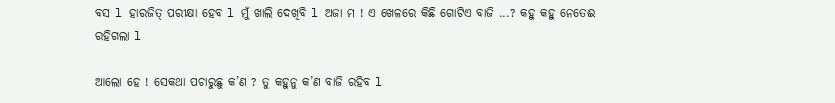ବସ l ହାରଜିତ୍ ପରୀକ୍ଷା ହେବ l ମୁଁ ଖାଲି ଦେଖିବି l ଅଜା ମ ! ଏ ଖେଳରେ କିଛି ଗୋଟିଏ ବାଜି ...? କହୁ କହୁ ନେତେଈ ରହିଗଲା l

ଆଲୋ ହେ ! ସେକଥା ପଚାରୁଛୁ କ’ଣ ? ତୁ କହୁନୁ କ’ଣ ବାଜି ରହିବ l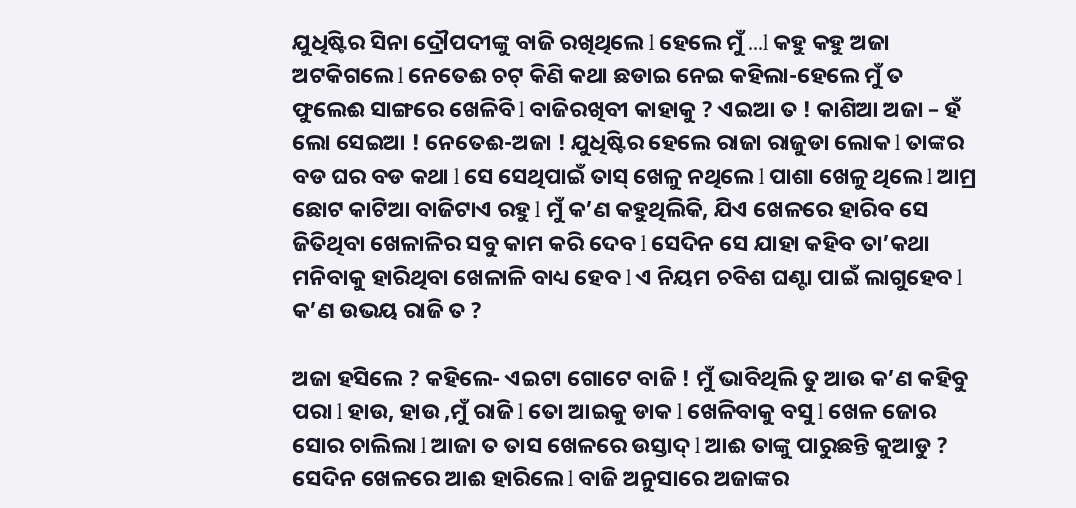ଯୁଧିଷ୍ଟିର ସିନା ଦ୍ରୌପଦୀଙ୍କୁ ବାଜି ରଖିଥିଲେ l ହେଲେ ମୁଁ ...l କହୁ କହୁ ଅଜା ଅଟକିଗଲେ l ନେତେଈ ଚଟ୍ କିଣି କଥା ଛଡାଇ ନେଇ କହିଲା-ହେଲେ ମୁଁ ତ ଫୁଲେଈ ସାଙ୍ଗରେ ଖେଳିବି l ବାଜିରଖିବୀ କାହାକୁ ? ଏଇଆ ତ ! କାଶିଆ ଅଜା – ହଁ ଲୋ ସେଇଆ ! ନେତେଈ-ଅଜା ! ଯୁଧିଷ୍ଟିର ହେଲେ ରାଜା ରାଜୁଡା ଲୋକ l ତାଙ୍କର ବଡ ଘର ବଡ କଥା l ସେ ସେଥିପାଇଁ ତାସ୍ ଖେଳୁ ନଥିଲେ l ପାଶା ଖେଳୁ ଥିଲେ l ଆମ୍ର ଛୋଟ କାଟିଆ ବାଜିଟାଏ ରହୁ l ମୁଁ କ’ଣ କହୁଥିଲିକି, ଯିଏ ଖେଳରେ ହାରିବ ସେ ଜିତିଥିବା ଖେଳାଳିର ସବୁ କାମ କରି ଦେବ l ସେଦିନ ସେ ଯାହା କହିବ ତା’କଥା ମନିବାକୁ ହାରିଥିବା ଖେଳାଳି ବାଧ୍ୟ ହେବ l ଏ ନିୟମ ଚବିଶ ଘଣ୍ଟା ପାଇଁ ଲାଗୁହେବ l କ’ଣ ଉଭୟ ରାଜି ତ ?

ଅଜା ହସିଲେ ? କହିଲେ- ଏଇଟା ଗୋଟେ ବାଜି ! ମୁଁ ଭାବିଥିଲି ତୁ ଆଉ କ’ଣ କହିବୁ ପରା l ହାଉ, ହାଉ ,ମୁଁ ରାଜି l ତୋ ଆଇକୁ ଡାକ l ଖେଳିବାକୁ ବସୁ l ଖେଳ ଜୋର ସୋର ଚାଲିଲା l ଆଜା ତ ତାସ ଖେଳରେ ଉସ୍ତାଦ୍ l ଆଈ ତାଙ୍କୁ ପାରୁଛନ୍ତି କୁଆଡୁ ? ସେଦିନ ଖେଳରେ ଆଈ ହାରିଲେ l ବାଜି ଅନୁସାରେ ଅଜାଙ୍କର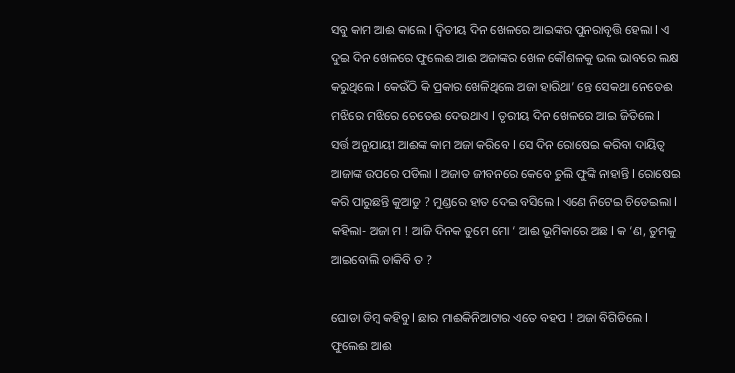ସବୁ କାମ ଆଈ କାଲେ l ଦ୍ଵିତୀୟ ଦିନ ଖେଳରେ ଆଇଙ୍କର ପୁନରାବୃତ୍ତି ହେଲା l ଏ ଦୁଇ ଦିନ ଖେଳରେ ଫୁଲେଈ ଆଈ ଅଜାଙ୍କର ଖେଳ କୌଶଳକୁ ଭଲ ଭାବରେ ଲକ୍ଷ କରୁଥିଲେ l କେଉଁଠି କି ପ୍ରକାର ଖେଳିଥିଲେ ଅଜା ହାରିଥା’ ନ୍ତେ ସେକଥା ନେତେଈ ମଝିରେ ମଝିରେ ଚେତେଈ ଦେଉଥାଏ l ତୃରୀୟ ଦିନ ଖେଳରେ ଆଇ ଜିତିଲେ l ସର୍ତ୍ତ ଅନୁଯାୟୀ ଆଈଙ୍କ କାମ ଅଜା କରିବେ l ସେ ଦିନ ରୋଷେଇ କରିବା ଦାୟିତ୍ଵ ଆଜାଙ୍କ ଉପରେ ପଡିଲା l ଅଜାତ ଜୀବନରେ କେବେ ଚୁଲି ଫୁଙ୍କି ନାହାନ୍ତି l ରୋଷେଇ କରି ପାରୁଛନ୍ତି କୁଆଡୁ ? ମୁଣ୍ଡରେ ହାତ ଦେଇ ବସିଲେ l ଏଣେ ନିଟେଇ ଚିଡେଇଲା l କହିଲା- ଅଜା ମ ! ଆଜି ଦିନକ ତୁମେ ମୋ ‘ ଆଈ ଭୂମିକାରେ ଅଛ l କ ‘ଣ, ତୁମକୁ ଆଇବୋଲି ଡାକିବି ତ ?

ଘୋଡା ଡିମ୍ବ କହିବୁ l ଛାର ମାଈକିନିଆଟାର ଏତେ ବହପ ! ଅଜା ବିଗିଡିଲେ l ଫୁଲେଈ ଆଈ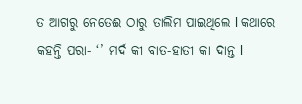ତ ଆଗରୁ ନେତେଈ ଠାରୁ ତାଲିମ ପାଇଥିଲେ l କଥାରେ କହନ୍ତି ପରା- ‘’ ମର୍ଦ କୀ ବାତ-ହାତୀ କା ଦାନ୍ତ l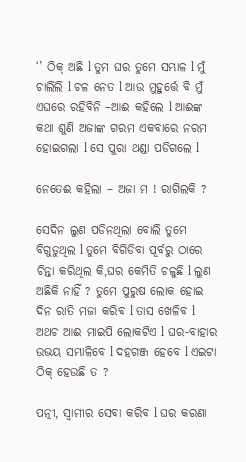‘’ ଠିକ୍ ଅଛି l ତୁମ ଘର ତୁମେ ସମ୍ଭାଳ l ମୁଁ ଚାଲିଲି l ଚଳ ନେତ l ଆଉ ମୁହୁର୍ତ୍ତେ ବି ମୁଁ ଏଘରେ ରହିବିନି –ଆଈ କହିଲେ l ଆଈଙ୍କ କଥା ଶୁଣି ଅଜାଙ୍କ ଗରମ ଏକବାରେ ନରମ ହୋଇଗଲା l ସେ ପୁରା ଥଣ୍ଡା ପଡିଗଲେ l

ନେତେଈ କହିଲା – ଅଜା ମ ! ରାଗିଲକି ?

ସେଦିନ ଲୁଣ ପଡିନଥିଲା ବୋଲି ତୁମେ ବିଗୁଡୁଥିଲ l ତୁମେ ବିଗିଡିବା ପୂର୍ବରୁ ଠାରେ ଚିନ୍ତା କରିଥିଲ କି,ଘର କେମିତି ଚଳୁଛି l ଲୁଣ ଅଛିକି ନାହିଁ ? ତୁମେ ପୁରୁଷ ଲୋକ ହୋଇ ଦିନ ରାତି ମଜା କରିବ l ତାସ ଖେଳିବ l ଅଥଚ ଆଈ ମାଇପି ଲୋକଟିଏ l ଘର-ବାହାର ଉଭୟ ସମ୍ଭାଳିବେ l ଦହଗଞ୍ଜ ହେବେ l ଏଇଟା ଠିକ୍ ହେଉଛି ତ ?

ପତ୍ନୀ, ସ୍ବାମୀର ସେବା କରିବ l ଘର କରଣା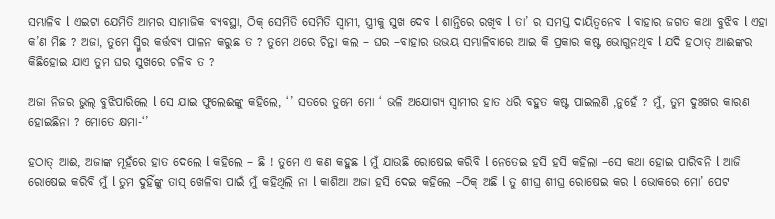ସମ୍ଭାଳିବ l ଏଇଟା ଯେମିତି ଆମର ସାମାଜିକ ବ୍ୟବସ୍ଥା, ଠିକ୍ ସେମିତି ସେମିତି ସ୍ଵାମୀ, ସ୍ତ୍ରୀକୁ ସୁଖ ଦେବ l ଶାନ୍ତିରେ ରଖିବ l ତା’ ର ସମସ୍ତ ଦାୟିତ୍ଵନେବ l ବାହାର ଜଗତ କଥା ବୁଝିବ l ଏହା କ’ଣ ମିଛ ? ଅଜା, ତୁମେ ସ୍ୱ୍ମିର କର୍ତ୍ତବ୍ୟ ପାଳନ କରୁଛ ତ ? ତୁମେ ଥରେ ଚିନ୍ତା କଲ – ଘର –ବାହାର ଉଭୟ ସମ୍ଭାଳିବାରେ ଆଇ କି ପ୍ରକାର କଷ୍ଟ ଭୋଗୁନଥିବ l ଯଦି ହଠାତ୍ ଆଈଙ୍କର କିଛିହୋଇ ଯାଏ ତୁମ ଘର ସୁଖରେ ଚଳିବ ତ ?

ଅଜା ନିଜର ଭୁଲ୍ ବୁଝିପାରିଲେ l ସେ ଯାଇ ଫୁଲେଈଙ୍କୁ କହିଲେ, ‘’ ସତରେ ତୁମେ ମୋ ‘ ଭଳି ଅଯୋଗ୍ୟ ସ୍ବାମୀର ହାତ ଧରି ବହୁତ କଷ୍ଟ ପାଇଲଣି ,ନୁହେଁ ? ମୁଁ, ତୁମ ଦୁଃଖର କାରଣ ହୋଇଛିନା ? ମୋତେ କ୍ଷମା-‘’

ହଠାତ୍ ଆଈ, ଅଜାଙ୍କ ମୂହଁରେ ହାତ ଦେଲେ l କହିଲେ – ଛି ! ତୁମେ ଏ କଣ କହୁଛ l ମୁଁ ଯାଉଛି ରୋଷେଇ କରିବି l ନେତେଇ ହସି ହସି କହିଲା –ସେ କଥା ହୋଇ ପାରିବନି l ଆଜି ରୋଷେଇ କରିବି ମୁଁ l ତୁମ ଦୁହିଁଙ୍କୁ ତାସ୍ ଖେଳିବା ପାଇଁ ମୁଁ କହିଥିଲି ନା l କାଶିଆ ଅଜା ହସି ଦେଇ କହିଲେ –ଠିକ୍ ଅଛି l ତୁ ଶୀଘ୍ର ଶୀଘ୍ର ରୋଷେଇ କର l ଭୋକରେ ମୋ’ ପେଟ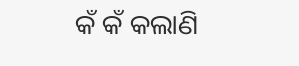କଁ କଁ କଲାଣି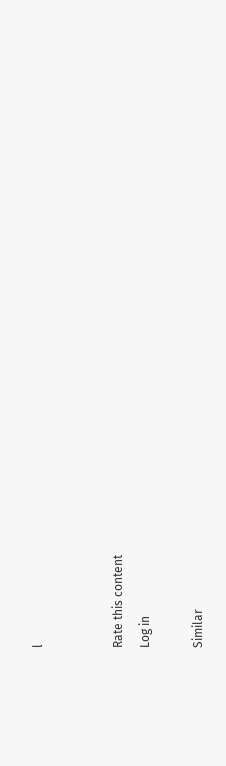l


Rate this content
Log in

Similar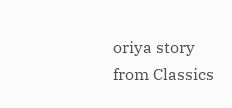oriya story from Classics